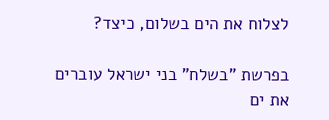לצלוח את הים בשלום, כיצד?

בפרשת "בשלח" בני ישראל עוברים את ים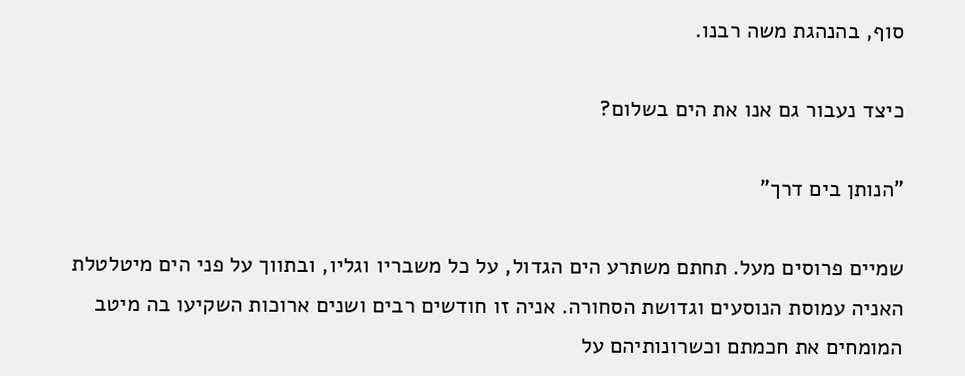סוף, בהנהגת משה רבנו.

כיצד נעבור גם אנו את הים בשלום?

"הנותן בים דרך"

שמיים פרוסים מעל. תחתם משתרע הים הגדול, על כל משבריו וגליו, ובתווך על פני הים מיטלטלת האניה עמוסת הנוסעים וגדושת הסחורה. אניה זו חודשים רבים ושנים ארוכות השקיעו בה מיטב המומחים את חכמתם וכשרונותיהם על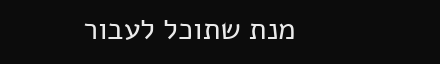מנת שתוכל לעבור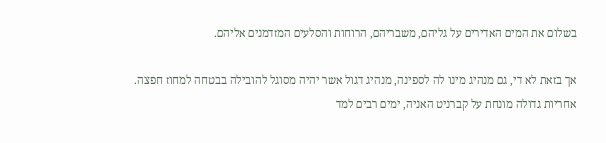בשלום את המים האדירים על גליהם, משבריהם, הרוחות והסלעים המזדמנים אליהם.

אך בזאת לא די, גם מנהיג מינו לה לספינה, מנהיג דגול אשר יהיה מסוגל להובילה בבטחה למחוז חפצה. אחריות גדולה מונחת על קברניט האניה, ימים רבים למד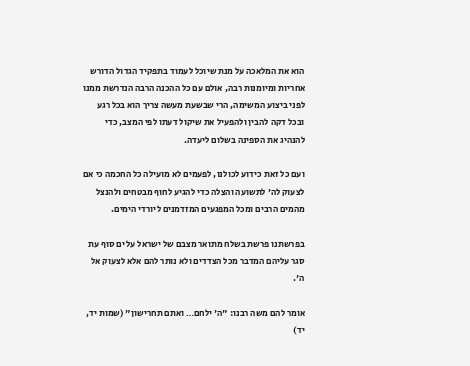הוא את המלאכה על מנת שיוכל לעמוד בתפקיד הגדול הדורש אחריות ומיומנות רבה, אולם עם כל ההכנה הרבה הנדרשת ממנו לפני ביצוע המשימה, הרי שבשעת מעשה צריך הוא בכל רגע ובכל דקה להבין ולהפעיל את שיקול דעתו לפי המצב, כדי להנהיג את הספינה בשלום ליעדה.

ועם כל זאת כידוע לכולנו, לפעמים לא מועילה כל החכמה כי אם לצעוק לה' לתשועה והצלה כדי להגיע לחוף מבטחים ולהנצל מהמים הרבים ומכל המפגעים המזדמנים ליורדי הימים.

בפרשתנו פרשת בשלח מתואר מצבם של ישראל על ים סוף עת סגר עליהם המדבר מכל הצדדים ולא נותר להם אלא לצעוק אל ה'.

אומר להם משה רבנו: "ה' ילחם… ואתם תחרישון" (שמות יד, יד)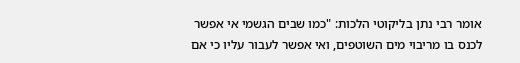אומר רבי נתן בליקוטי הלכות: "כמו שבים הגשמי אי אפשר לכנס בו מריבוי מים השוטפים, ואי אפשר לעבור עליו כי אם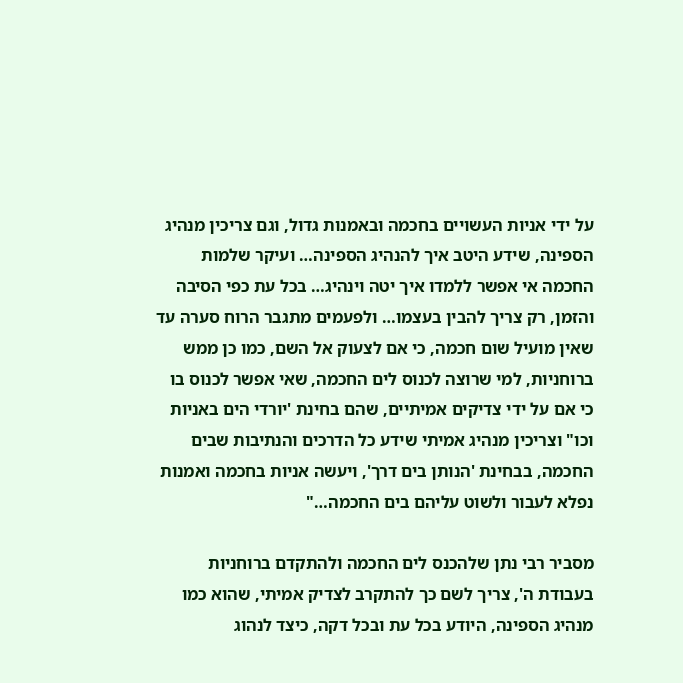על ידי אניות העשויים בחכמה ובאמנות גדול, וגם צריכין מנהיג הספינה, שידע היטב איך להנהיג הספינה… ועיקר שלמות החכמה אי אפשר ללמדו איך יטה וינהיג… בכל עת כפי הסיבה והזמן, רק צריך להבין בעצמו… ולפעמים מתגבר הרוח סערה עד שאין מועיל שום חכמה, כי אם לצעוק אל השם, כמו כן ממש ברוחניות, למי שרוצה לכנוס לים החכמה, שאי אפשר לכנוס בו כי אם על ידי צדיקים אמיתיים, שהם בחינת 'יורדי הים באניות וכו" וצריכין מנהיג אמיתי שידע כל הדרכים והנתיבות שבים החכמה, בבחינת 'הנותן בים דרך', ויעשה אניות בחכמה ואמנות נפלא לעבור ולשוט עליהם בים החכמה…"

מסביר רבי נתן שלהכנס לים החכמה ולהתקדם ברוחניות בעבודת ה', צריך לשם כך להתקרב לצדיק אמיתי, שהוא כמו מנהיג הספינה, היודע בכל עת ובכל דקה, כיצד לנהוג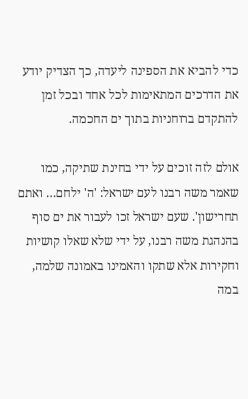כדי להביא את הספינה ליעדה, כך הצדיק יודע את הדרכים המתאימות לכל אחד ובכל זמן להתקדם ברוחניות בתוך ים החכמה.

אולם לזה זוכים על ידי בחינת שתיקה, כמו שאמר משה רבנו לעם ישראל: 'ה' ילחם… ואתם תחרישון'. שעם ישראל זכו לעבור את ים סוף בהנהגת משה רבנו, על ידי שלא שאלו קושיות וחקירות אלא שתקו והאמינו באמונה שלמה, במה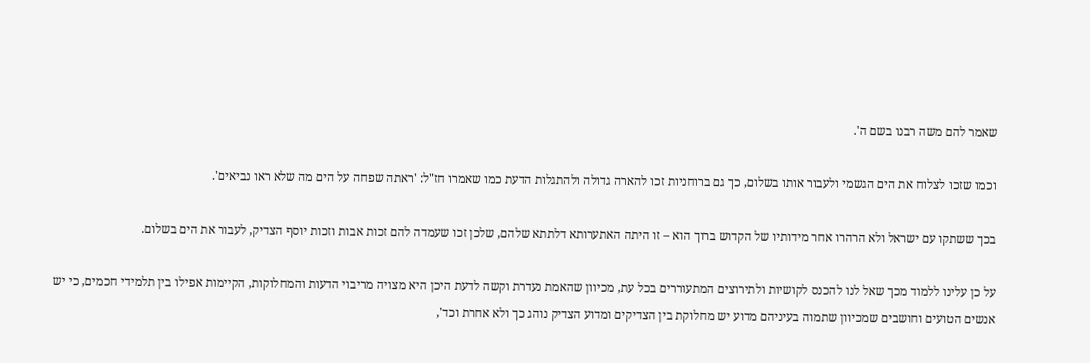שאמר להם משה רבנו בשם ה'.

וכמו שזכו לצלוח את הים הגשמי ולעבור אותו בשלום, כך גם ברוחניות זכו להארה גדולה ולהתגלות הדעת כמו שאמרו חז"ל: 'ראתה שפחה על הים מה שלא ראו נביאים'.

בכך ששתקו עם ישראל ולא הרהרו אחר מידותיו של הקדוש ברוך הוא – זו היתה האתערותא דלתתא שלהם, שלכן זכו שעמדה להם זכות אבות וזכות יוסף הצדיק, לעבור את הים בשלום.

על כן עלינו ללמוד מכך שאל לנו להכנס לקושיות ולתירוצים המתעוררים בכל עת, מכיוון שהאמת נעדרת וקשה לדעת היכן היא מצויה מריבוי הדעות והמחלוקות, הקיימות אפילו בין תלמידי חכמים, כי יש אנשים הטועים וחושבים שמכיוון שתמוה בעיניהם מדוע יש מחלוקת בין הצדיקים ומדוע הצדיק נוהג כך ולא אחרת וכד',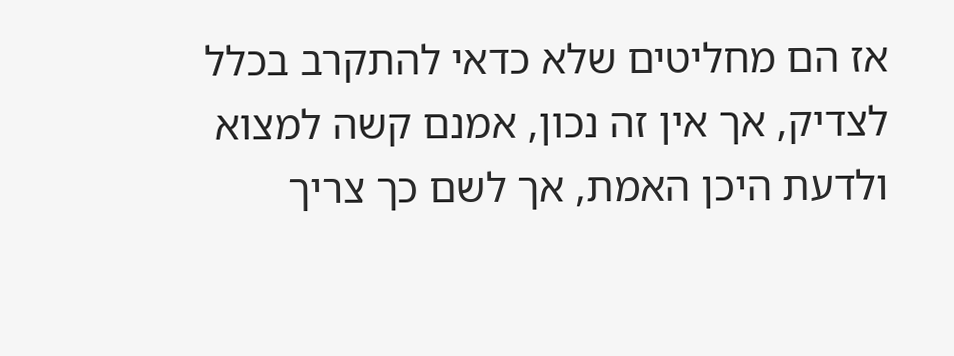אז הם מחליטים שלא כדאי להתקרב בכלל לצדיק, אך אין זה נכון, אמנם קשה למצוא ולדעת היכן האמת, אך לשם כך צריך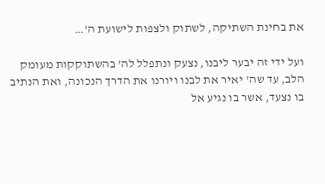את בחינת השתיקה, לשתוק ולצפות לישועת ה'…

ועל ידי זה יבער ליבנו, נצעק ונתפלל לה' בהשתוקקות מעומק הלב, עד שה' יאיר את לבנו ויורנו את הדרך הנכונה, ואת הנתיב בו נצעד, אשר בו נגיע אל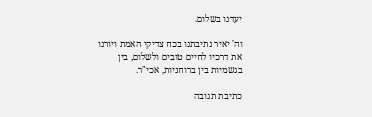יעדנו בשלום.

וה' יאיר נתיבתנו בכח צדיקי האמת ויורנו את דרכיו לחיים טובים ולשלום, בין בגשמיות בין ברוחניות, אכי"ר.

כתיבת תגובה